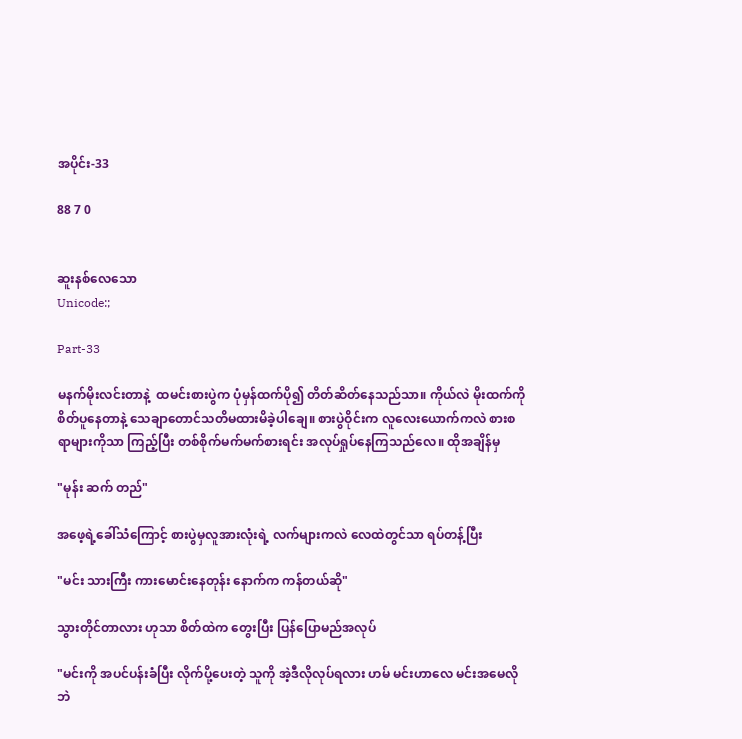အပိုင်း-33

88 7 0


ဆူးနစ်လေသော
Unicode:;

Part-33

မနက်မိုးလင်းတာနဲ့  ထမင်းစားပွဲက ပုံမှန်ထက်ပို၍ တိတ်ဆိတ်နေသည်သာ။ ကိုယ်လဲ မိုးထက်ကိုစိတ်ပူနေတာနဲ့ သေချာတောင်သတိမထားမိခဲ့ပါချေ။ စားပွဲဝိုင်းက လူလေးယောက်ကလဲ စားစရာများကိုသာ ကြည့်ပြီး တစ်စိုက်မက်မက်စားရင်း အလုပ်ရှုပ်နေကြသည်လေ။ ထိုအချိန်မှ

"မုန်း ဆက် တည်"

အဖေ့ရဲ့ခေါ်သံကြောင့် စားပွဲမှလူအားလုံးရဲ့ လက်များက‌လဲ လေထဲတွင်သာ ရပ်တန့်ပြီး

"မင်း သားကြီး ကားမောင်းနေတုန်း နောက်က ကန်တယ်ဆို"

သွားတိုင်တာလား ဟုသာ စိတ်ထဲက တွေးပြီး ပြန်ပြောမည်အလုပ်

"မင်းကို အပင်ပန်းခံပြီး လိုက်ပို့ပေးတဲ့ သူကို အဲ့ဒီလိုလုပ်ရလား ဟမ် မင်းဟာလေ မင်းအမေလိုဘဲ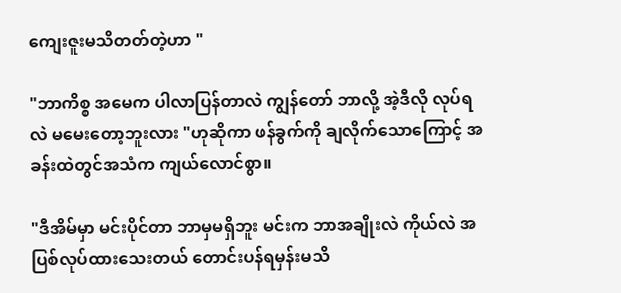ကျေးဇူးမသိတတ်တဲ့ဟာ "

"ဘာကိစ္စ အမေက ပါလာပြန်တာလဲ ကျွန်တော် ဘာလို့ အဲ့ဒီလို လုပ်ရလဲ မမေးတော့ဘူးလား "ဟုဆိုကာ ဖန်ခွက်ကို ချလိုက်သောကြောင့် အခန်းထဲတွင်အသံက ကျယ်လောင်စွာ။

"ဒီအိမ်မှာ မင်းပိုင်တာ ဘာမှမရှိဘူး မင်းက ဘာအချိုးလဲ ကိုယ်လဲ အပြစ်လုပ်ထားသေးတယ် တောင်းပန်ရမှန်းမသိ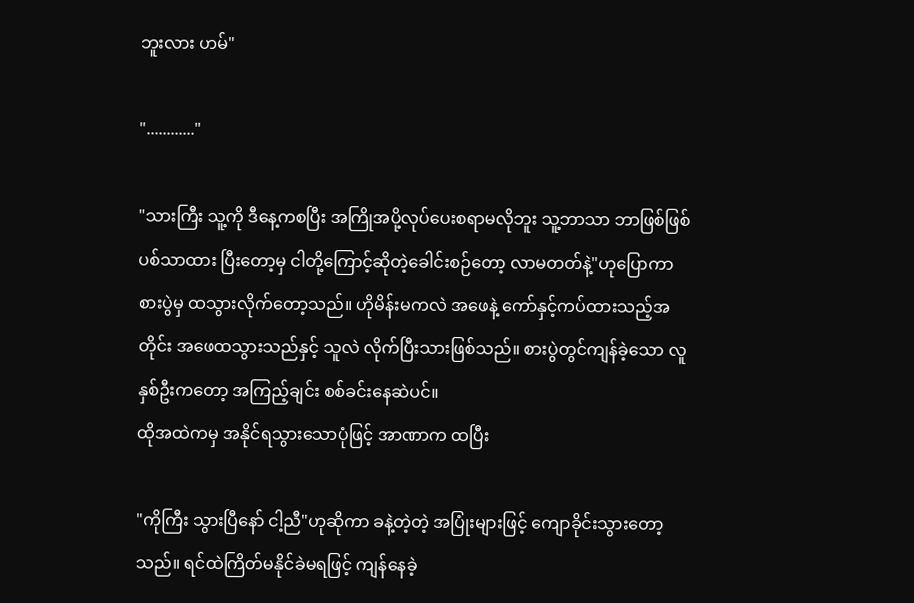ဘူးလား ဟမ်"

"............"

"သားကြီး သူ့ကို ဒီနေ့ကစပြီး အကြိုအပို့လုပ်ပေးစရာမလိုဘူး သူ့ဘာသာ ဘာဖြစ်ဖြစ် ပစ်သာထား ပြီးတော့မှ ငါတို့ကြောင့်ဆိုတဲ့ခေါင်းစဉ်တော့ လာမတတ်နဲ့"ဟုပြောကာ စားပွဲမှ ထသွားလိုက်တော့သည်။ ဟိုမိန်းမကလဲ အဖေနဲ့ ကော်နှင့်ကပ်ထားသည့်အတိုင်း အဖေထသွားသည်နှင့် သူလဲ လိုက်ပြီးသားဖြစ်သည်။ စားပွဲတွင်ကျန်ခဲ့သော လူနှစ်ဦးကတော့ အကြည့်ချင်း စစ်ခင်းနေဆဲပင်။
ထိုအထဲကမှ အနိုင်ရသွားသောပုံဖြင့် အာဏာက ထပြီး

"ကိုကြီး သွားပြီနော် ငါ့ညီ"ဟုဆိုကာ ခနဲ့တဲ့တဲ့ အပြုံးများဖြင့် ကျောခိုင်းသွားတော့သည်။ ရင်ထဲကြိတ်မနိုင်ခဲမရဖြင့် ကျန်နေခဲ့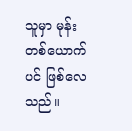သူမှာ မုန်းတစ်ယောက်ပင် ဖြစ်လေသည်။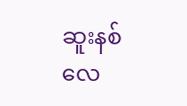ဆူးနစ်လေ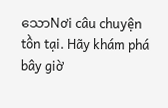သောNơi câu chuyện tồn tại. Hãy khám phá bây giờ